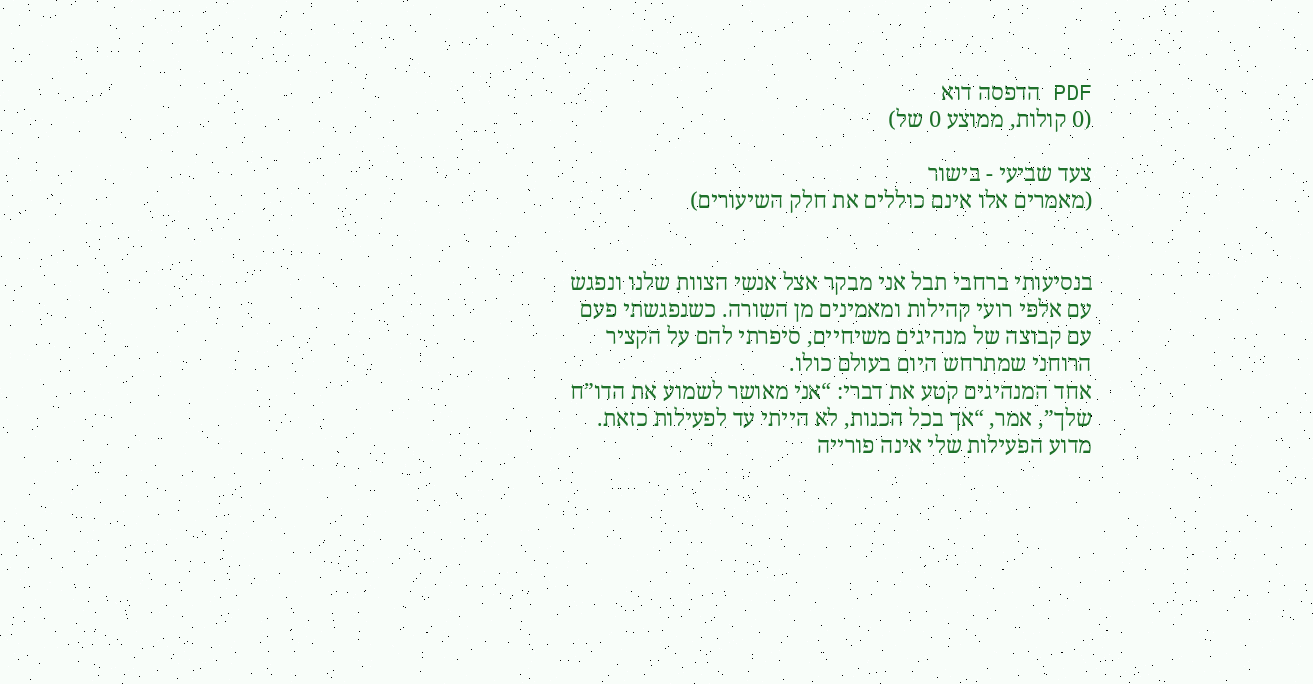PDF הדפסה דוא
(0 קולות, ממוצע 0 של)

צעד שביעי - בישור
(מאמרים אלו אינם כוללים את חלק השיעורים)


בנסיעותי ברחבי תבל אני מבקר אצל אנשי הצוות שלנו ונפגש עם אלפי רועי קהילות ומאמינים מן השורה. כשנפגשתי פעם עם קבוצה של מנהיגים משיחיים, סיפרתי להם על הקציר הרוחני שמתרחש היום בעולם כולו.
אחד המנהיגים קטע את דברי: “אני מאושר לשמוע את הדו”ח שלך”, אמר, “אך בכל הכנות, לא הייתי עד לפעילות כזאת. מדוע הפעילות שלי אינה פורייה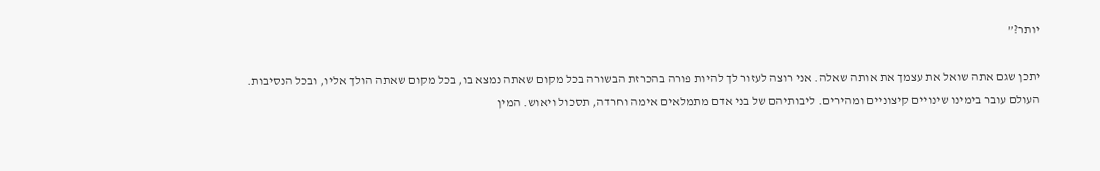יותר?”

יתכן שגם אתה שואל את עצמך את אותה שאלה. אני רוצה לעזור לך להיות פורה בהכרזת הבשורה בכל מקום שאתה נמצא בו, בכל מקום שאתה הולך אליו, ובכל הנסיבות.
העולם עובר בימינו שינויים קיצוניים ומהירים. ליבותיהם של בני אדם מתמלאים אימה וחרדה, תסכול ויאוש. המין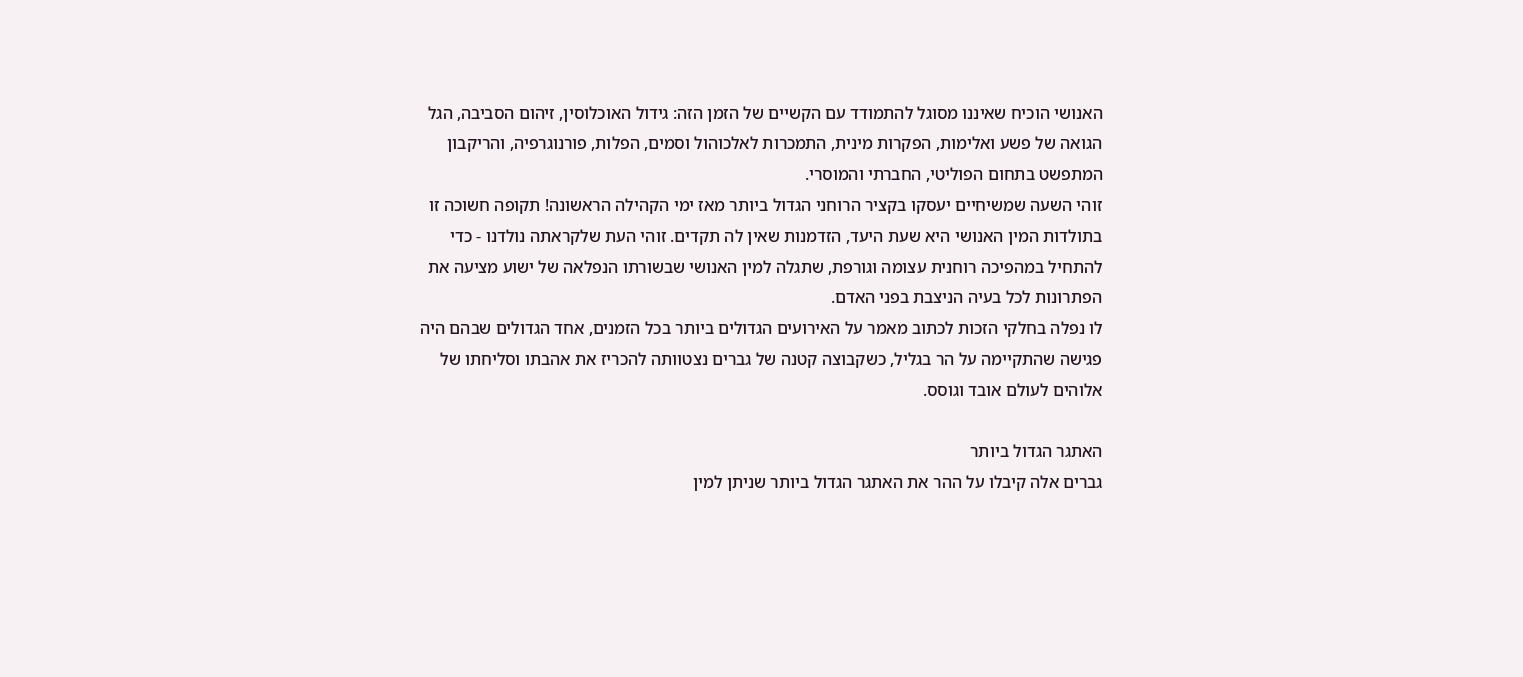האנושי הוכיח שאיננו מסוגל להתמודד עם הקשיים של הזמן הזה: גידול האוכלוסין, זיהום הסביבה, הגל הגואה של פשע ואלימות, הפקרות מינית, התמכרות לאלכוהול וסמים, הפלות, פורנוגרפיה, והריקבון המתפשט בתחום הפוליטי, החברתי והמוסרי.
זוהי השעה שמשיחיים יעסקו בקציר הרוחני הגדול ביותר מאז ימי הקהילה הראשונה! תקופה חשוכה זו בתולדות המין האנושי היא שעת היעד, הזדמנות שאין לה תקדים. זוהי העת שלקראתה נולדנו - כדי להתחיל במהפיכה רוחנית עצומה וגורפת, שתגלה למין האנושי שבשורתו הנפלאה של ישוע מציעה את הפתרונות לכל בעיה הניצבת בפני האדם.
לו נפלה בחלקי הזכות לכתוב מאמר על האירועים הגדולים ביותר בכל הזמנים, אחד הגדולים שבהם היה פגישה שהתקיימה על הר בגליל, כשקבוצה קטנה של גברים נצטוותה להכריז את אהבתו וסליחתו של אלוהים לעולם אובד וגוסס.

האתגר הגדול ביותר
גברים אלה קיבלו על ההר את האתגר הגדול ביותר שניתן למין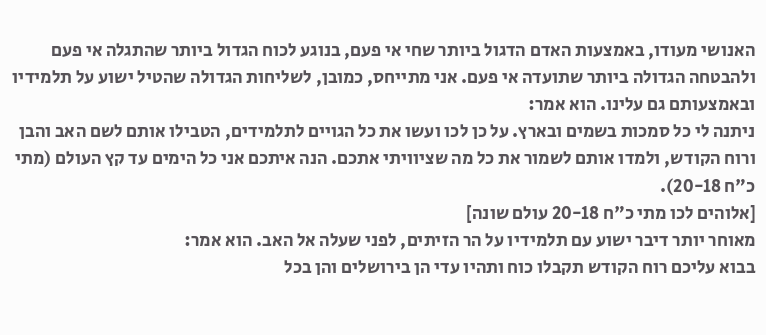האנושי מעודו, באמצעות האדם הדגול ביותר שחי אי פעם, בנוגע לכוח הגדול ביותר שהתגלה אי פעם ולהבטחה הגדולה ביותר שתועדה אי פעם. אני מתייחס, כמובן, לשליחות הגדולה שהטיל ישוע על תלמידיו ובאמצעותם גם עלינו. הוא אמר:
ניתנה לי כל סמכות בשמים ובארץ. על כן לכו ועשו את כל הגויים לתלמידים, הטבילו אותם לשם האב והבן ורוח הקודש, ולמדו אותם לשמור את כל מה שציוויתי אתכם. הנה איתכם אני כל הימים עד קץ העולם (מתי כ"ח 20-18).
[אלוהים לכו מתי כ"ח 20-18 עולם שונה]
מאוחר יותר דיבר ישוע עם תלמידיו על הר הזיתים, לפני שעלה אל האב. הוא אמר:
בבוא עליכם רוח הקודש תקבלו כוח ותהיו עדי הן בירושלים והן בכל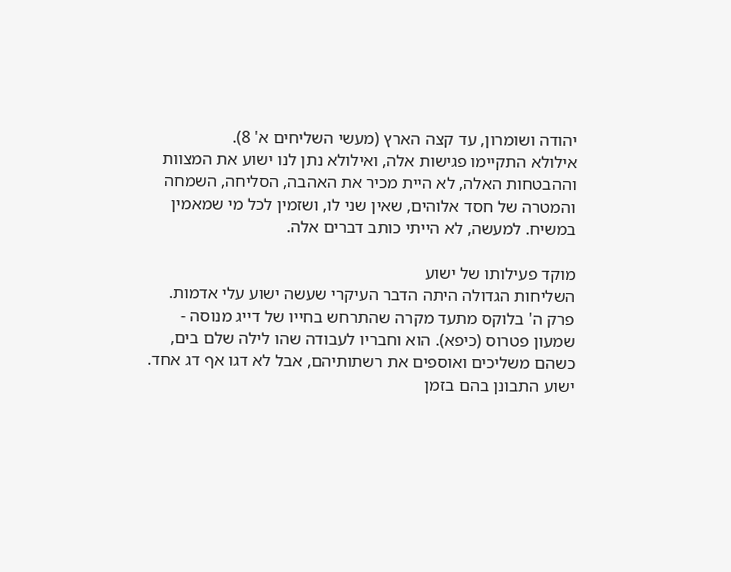יהודה ושומרון, עד קצה הארץ (מעשי השליחים א' 8).
אילולא התקיימו פגישות אלה, ואילולא נתן לנו ישוע את המצוות וההבטחות האלה, לא היית מכיר את האהבה, הסליחה, השמחה והמטרה של חסד אלוהים, שאין שני לו, ושזמין לכל מי שמאמין במשיח. למעשה, לא הייתי כותב דברים אלה.

מוקד פעילותו של ישוע
השליחות הגדולה היתה הדבר העיקרי שעשה ישוע עלי אדמות. פרק ה' בלוקס מתעד מקרה שהתרחש בחייו של דייג מנוסה - שמעון פטרוס (כיפא). הוא וחבריו לעבודה שהו לילה שלם בים, כשהם משליכים ואוספים את רשתותיהם, אבל לא דגו אף דג אחד.
ישוע התבונן בהם בזמן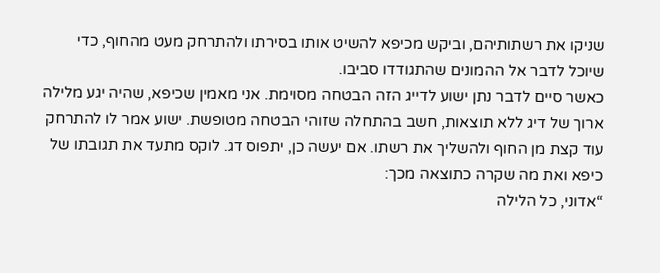שניקו את רשתותיהם, וביקש מכיפא להשיט אותו בסירתו ולהתרחק מעט מהחוף, כדי שיוכל לדבר אל ההמונים שהתגודדו סביבו.
כאשר סיים לדבר נתן ישוע לדייג הזה הבטחה מסוימת. אני מאמין שכיפא, שהיה יגע מלילה ארוך של דיג ללא תוצאות, חשב בהתחלה שזוהי הבטחה מטופשת. ישוע אמר לו להתרחק עוד קצת מן החוף ולהשליך את רשתו. אם יעשה כן, יתפוס דג. לוקס מתעד את תגובתו של כיפא ואת מה שקרה כתוצאה מכך:
“אדוני, כל הלילה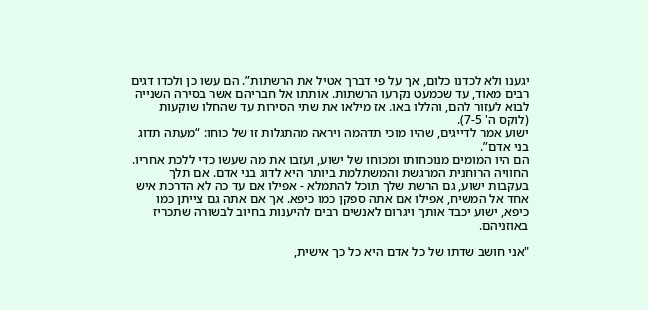יגענו ולא לכדנו כלום, אך על פי דברך אטיל את הרשתות”. הם עשו כן ולכדו דגים רבים מאוד, עד שכמעט נקרעו הרשתות. אותתו אל חבריהם אשר בסירה השנייה לבוא לעזור להם, והללו באו. אז מילאו את שתי הסירות עד שהחלו שוקעות (לוקס ה' 7-5).
ישוע אמר לדייגים, שהיו מוכי תדהמה ויראה מהתגלות זו של כוחו: “מעתה תדוג בני אדם”.
הם היו המומים מנוכחותו ומכוחו של ישוע, ועזבו את מה שעשו כדי ללכת אחריו.
החוויה הרוחנית המרגשת והמשתלמת ביותר היא לדוג בני אדם. אם תלך בעקבות ישוע, גם הרשת שלך תוכל להתמלא - אפילו אם עד כה לא הדרכת איש אחד אל המשיח, אפילו אם אתה ספקן כמו כיפא. אך אם אתה גם צייתן כמו כיפא, ישוע יכבד אותך ויגרום לאנשים רבים להיענות בחיוב לבשורה שתכריז באוזניהם.

"אני חושב שדתו של כל אדם היא כל כך אישית,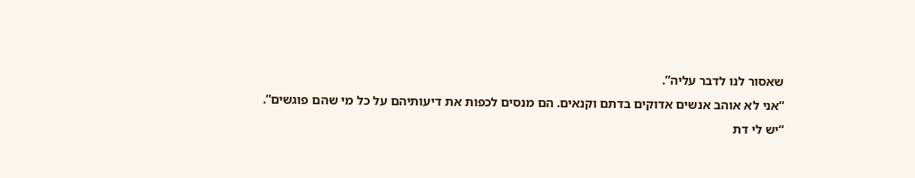שאסור לנו לדבר עליה”.
“אני לא אוהב אנשים אדוקים בדתם וקנאים. הם מנסים לכפות את דיעותיהם על כל מי שהם פוגשים”.
“יש לי דת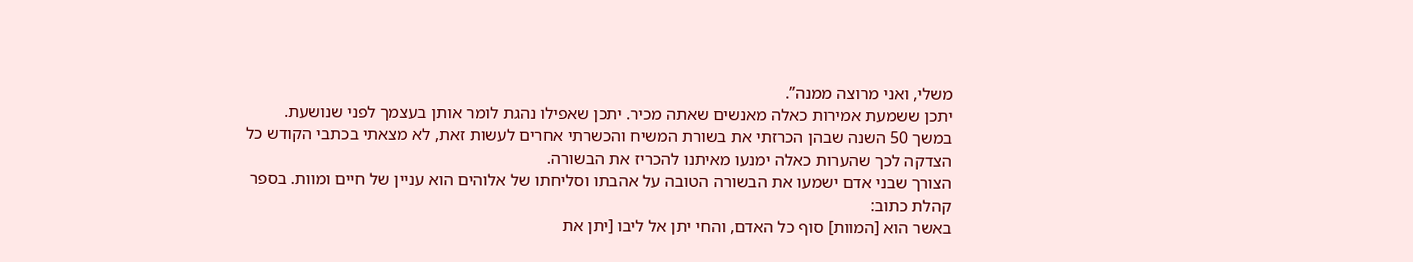משלי, ואני מרוצה ממנה”.
יתכן ששמעת אמירות כאלה מאנשים שאתה מכיר. יתכן שאפילו נהגת לומר אותן בעצמך לפני שנושעת.
במשך 50 השנה שבהן הכרזתי את בשורת המשיח והכשרתי אחרים לעשות זאת, לא מצאתי בכתבי הקודש כל הצדקה לכך שהערות כאלה ימנעו מאיתנו להכריז את הבשורה.
הצורך שבני אדם ישמעו את הבשורה הטובה על אהבתו וסליחתו של אלוהים הוא עניין של חיים ומוות. בספר קהלת כתוב:
באשר הוא [המוות] סוף כל האדם, והחי יתן אל ליבו [יתן את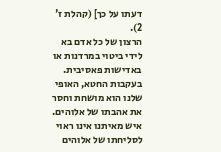דעתו על כך] (קהלת ז' 2).
הרצון של כל אדם בא לידי ביטוי במרדנות או באדישות פאסיבית. בעקבות החטא, האופי שלנו הוא מושחת וחסר את אהבתו של אלוהים. איש מאיתנו אינו ראוי לסליחתו של אלוהים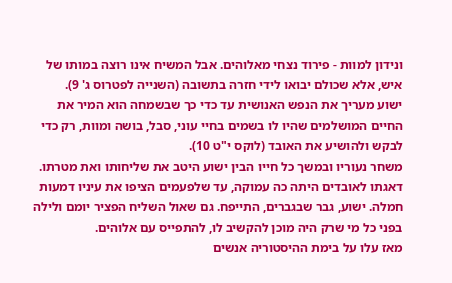ונידון למוות - פירוד נצחי מאלוהים. אבל המשיח אינו רוצה במותו של איש, אלא שכולם יבואו לידי חזרה בתשובה (השנייה לפטרוס ג' 9).
ישוע מעריך את הנפש האנושית עד כדי כך שבשמחה הוא המיר את החיים המושלמים שהיו לו בשמים בחיי עוני, סבל, בושה ומוות, רק כדי לבקש ולהושיע את האובד (לוקס י"ט 10).
משחר נעוריו ובמשך כל חייו הבין ישוע היטב את שליחותו ואת מטרתו. דאגתו לאובדים היתה כה עמוקה, עד שלפעמים הציפו את עיניו דמעות חמלה. ישוע, גבר שבגברים, התייפח. גם שאול השליח הפציר יומם ולילה בפני כל מי שרק היה מוכן להקשיב לו, להתפייס עם אלוהים.
מאז עלו על בימת ההיסטוריה אנשים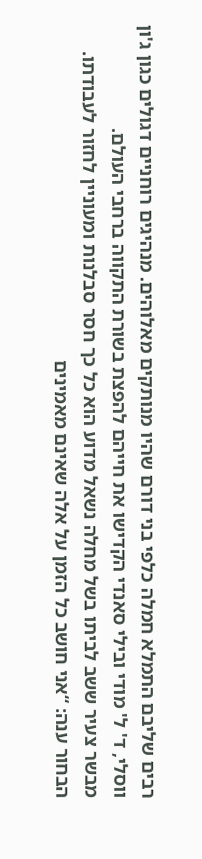רבים שליבם התמלא חמלה כלפי בני דורם שהיו מנותקים מאלוהים. מנהיגים רוחניים דגולים כגון ג'ון ווסלי, ד' ל' מודי ובילי סאנדי הקדישו את חייהם להפצת בשורת התקווה ברחבי העולם.
מבשר צעיר ששב לביתו בשל מחלה נשאל מדוע הוא כל כך חסר סבלנות ומעוניין לחזור לעבודתו. הבחור ענה: “אני חושב כל הזמן על אלה שאינם מאמינים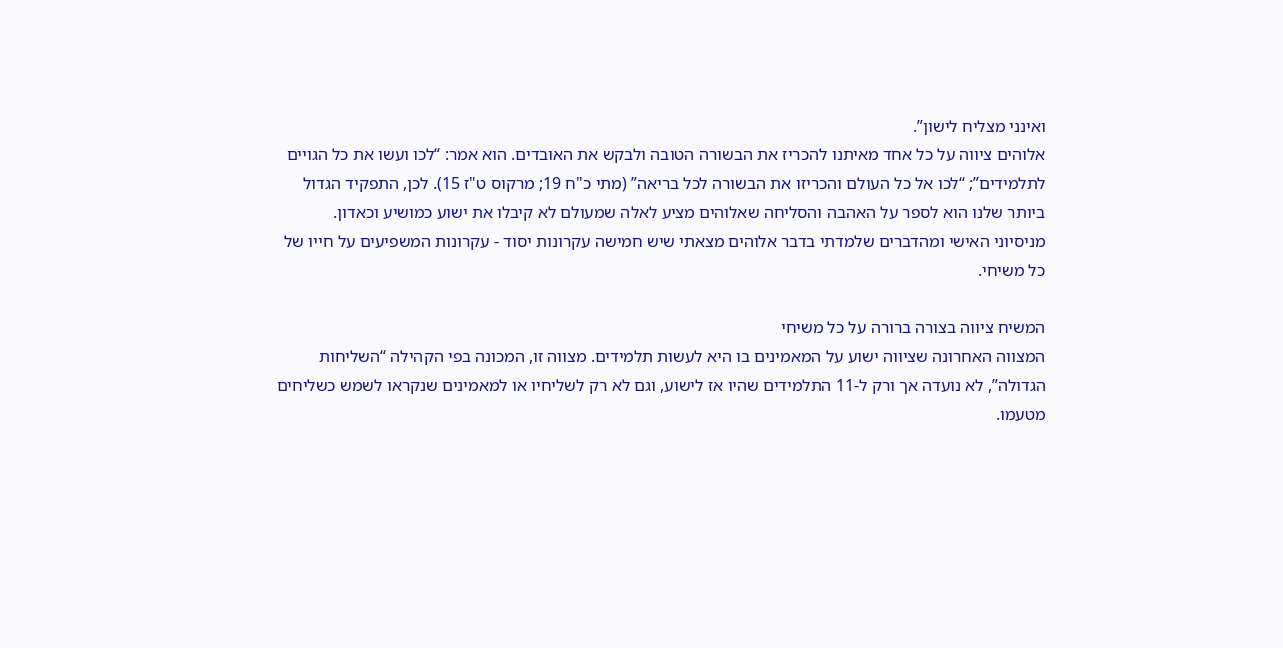ואינני מצליח לישון”.
אלוהים ציווה על כל אחד מאיתנו להכריז את הבשורה הטובה ולבקש את האובדים. הוא אמר: “לכו ועשו את כל הגויים לתלמידים”; “לכו אל כל העולם והכריזו את הבשורה לכל בריאה” (מתי כ"ח 19; מרקוס ט"ז 15). לכן, התפקיד הגדול ביותר שלנו הוא לספר על האהבה והסליחה שאלוהים מציע לאלה שמעולם לא קיבלו את ישוע כמושיע וכאדון.
מניסיוני האישי ומהדברים שלמדתי בדבר אלוהים מצאתי שיש חמישה עקרונות יסוד - עקרונות המשפיעים על חייו של כל משיחי.

המשיח ציווה בצורה ברורה על כל משיחי
המצווה האחרונה שציווה ישוע על המאמינים בו היא לעשות תלמידים. מצווה זו, המכונה בפי הקהילה “השליחות הגדולה”, לא נועדה אך ורק ל-11 התלמידים שהיו אז לישוע, וגם לא רק לשליחיו או למאמינים שנקראו לשמש כשליחים מטעמו.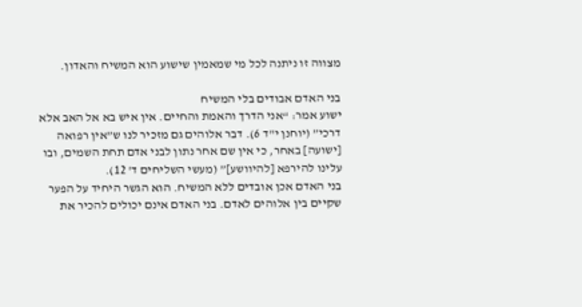מצווה זו ניתנה לכל מי שמאמין שישוע הוא המשיח והאדון.

בני האדם אבודים בלי המשיח
ישוע אמר: “אני הדרך והאמת והחיים. אין איש בא אל האב אלא דרכי” (יוחנן י"ד 6). דבר אלוהים גם מזכיר לנו ש”אין רפואה [ישועה] באחר, כי אין שם אחר נתון לבני אדם תחת השמים, ובו עלינו להירפא [להיוושע]” (מעשי השליחים ד' 12).
בני האדם אכן אובדים ללא המשיח. הוא הגשר היחיד על הפער שקיים בין אלוהים לאדם. בני האדם אינם יכולים להכיר את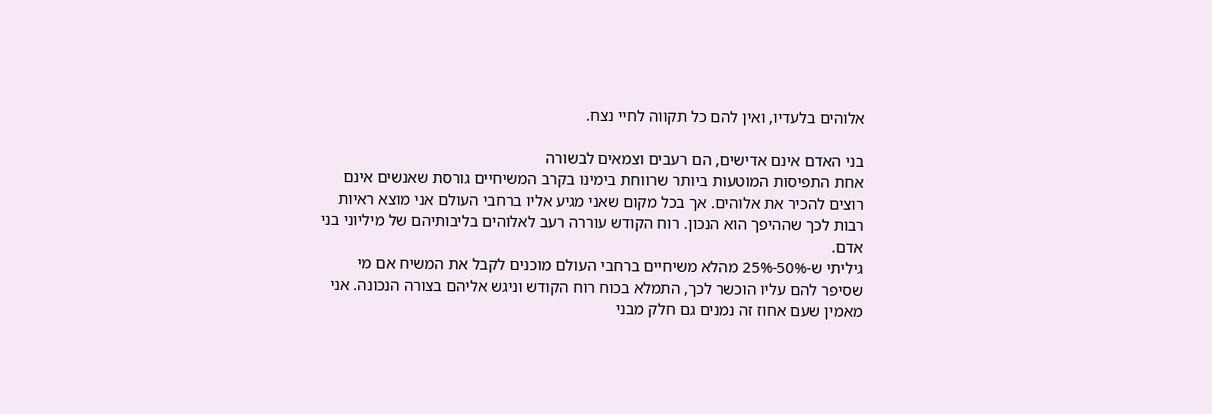אלוהים בלעדיו, ואין להם כל תקווה לחיי נצח.

בני האדם אינם אדישים, הם רעבים וצמאים לבשורה
אחת התפיסות המוטעות ביותר שרווחת בימינו בקרב המשיחיים גורסת שאנשים אינם רוצים להכיר את אלוהים. אך בכל מקום שאני מגיע אליו ברחבי העולם אני מוצא ראיות רבות לכך שההיפך הוא הנכון. רוח הקודש עוררה רעב לאלוהים בליבותיהם של מיליוני בני אדם.
גיליתי ש-50%-25% מהלא משיחיים ברחבי העולם מוכנים לקבל את המשיח אם מי שסיפר להם עליו הוכשר לכך, התמלא בכוח רוח הקודש וניגש אליהם בצורה הנכונה. אני מאמין שעם אחוז זה נמנים גם חלק מבני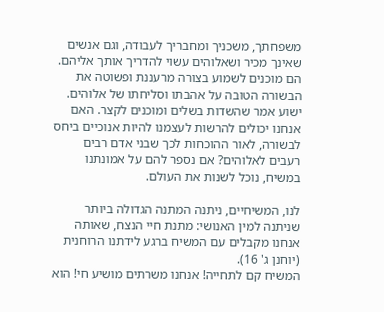משפחתך, משכניך ומחבריך לעבודה, וגם אנשים שאינך מכיר ושאלוהים עשוי להדריך אותך אליהם. הם מוכנים לשמוע בצורה מרעננת ופשוטה את הבשורה הטובה על אהבתו וסליחתו של אלוהים.
ישוע אמר שהשדות בשלים ומוכנים לקצר. האם אנחנו יכולים להרשות לעצמנו להיות אנוכיים ביחס לבשורה, לאור ההוכחות לכך שבני אדם רבים רעבים לאלוהים? אם נספר להם על אמונתנו במשיח, נוכל לשנות את העולם.

לנו, המשיחיים, ניתנה המתנה הגדולה ביותר שניתנה למין האנושי: מתנת חיי הנצח, שאותה אנחנו מקבלים עם המשיח ברגע לידתנו הרוחנית (יוחנן ג' 16).
המשיח קם לתחייה! אנחנו משרתים מושיע חי! הוא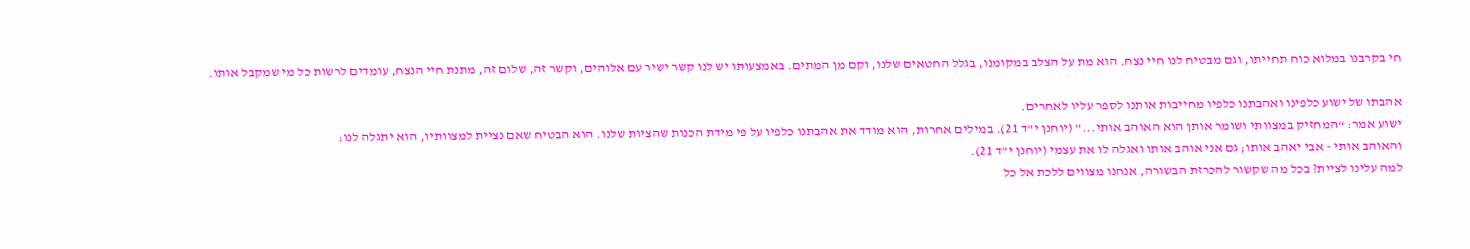חי בקרבנו במלוא כוח תחייתו, וגם מבטיח לנו חיי נצח. הוא מת על הצלב במקומנו, בגלל החטאים שלנו, וקם מן המתים. באמצעותו יש לנו קשר ישיר עם אלוהים, וקשר זה, שלום זה, מתנת חיי הנצח, עומדים לרשות כל מי שמקבל אותו.

אהבתו של ישוע כלפינו ואהבתנו כלפיו מחייבות אותנו לספר עליו לאחרים.
ישוע אמר: “המחזיק במצוותי ושומר אותן הוא האוהב אותי...” (יוחנן י"ד 21). במילים אחרות, הוא מודד את אהבתנו כלפיו על פי מידת הכנות שהציות שלנו. הוא הבטיח שאם נציית למצוותיו, הוא יתגלה לנו:
והאוהב אותי - אבי יאהב אותו; גם אני אוהב אותו ואגלה לו את עצמי (יוחנן י"ד 21).
למה עלינו לציית? בכל מה שקשור להכרזת הבשורה, אנחנו מצווים ללכת אל כל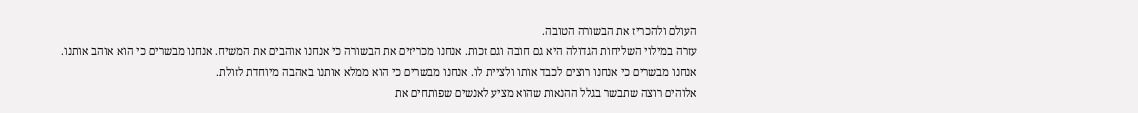העולם ולהכריז את הבשורה הטובה.
עזרה במילוי השליחות הגדולה היא גם חובה וגם זכות. אנחנו מכריזים את הבשורה כי אנחנו אוהבים את המשיח. אנחנו מבשרים כי הוא אוהב אותנו. אנחנו מבשרים כי אנחנו רוצים לכבד אותו ולציית לו. אנחנו מבשרים כי הוא ממלא אותנו באהבה מיוחדת לזולת.
אלוהים רוצה שתבשר בגלל ההנאות שהוא מציע לאנשים שפותחים את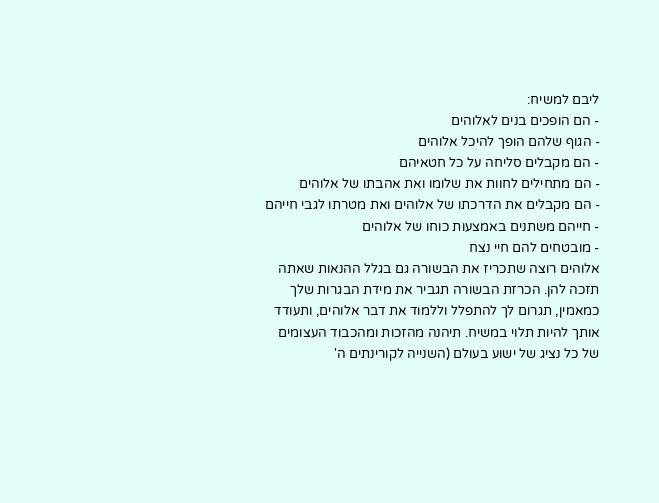ליבם למשיח:
- הם הופכים בנים לאלוהים
- הגוף שלהם הופך להיכל אלוהים
- הם מקבלים סליחה על כל חטאיהם
- הם מתחילים לחוות את שלומו ואת אהבתו של אלוהים
- הם מקבלים את הדרכתו של אלוהים ואת מטרתו לגבי חייהם
- חייהם משתנים באמצעות כוחו של אלוהים
- מובטחים להם חיי נצח
אלוהים רוצה שתכריז את הבשורה גם בגלל ההנאות שאתה תזכה להן. הכרזת הבשורה תגביר את מידת הבגרות שלך כמאמין, תגרום לך להתפלל וללמוד את דבר אלוהים, ותעודד אותך להיות תלוי במשיח. תיהנה מהזכות ומהכבוד העצומים של כל נציג של ישוע בעולם (השנייה לקורינתים ה'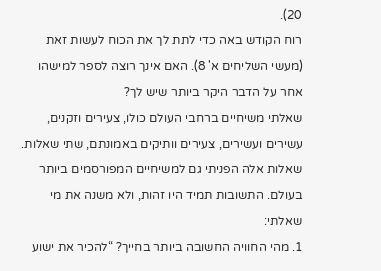20).
רוח הקודש באה כדי לתת לך את הכוח לעשות זאת (מעשי השליחים א' 8). האם אינך רוצה לספר למישהו אחר על הדבר היקר ביותר שיש לך?
שאלתי משיחיים ברחבי העולם כולו, צעירים וזקנים, עשירים ועשירים, צעירים וותיקים באמונתם, שתי שאלות. שאלות אלה הפניתי גם למשיחיים המפורסמים ביותר בעולם. התשובות תמיד היו זהות, ולא משנה את מי שאלתי:
1. מהי החוויה החשובה ביותר בחייך? “להכיר את ישוע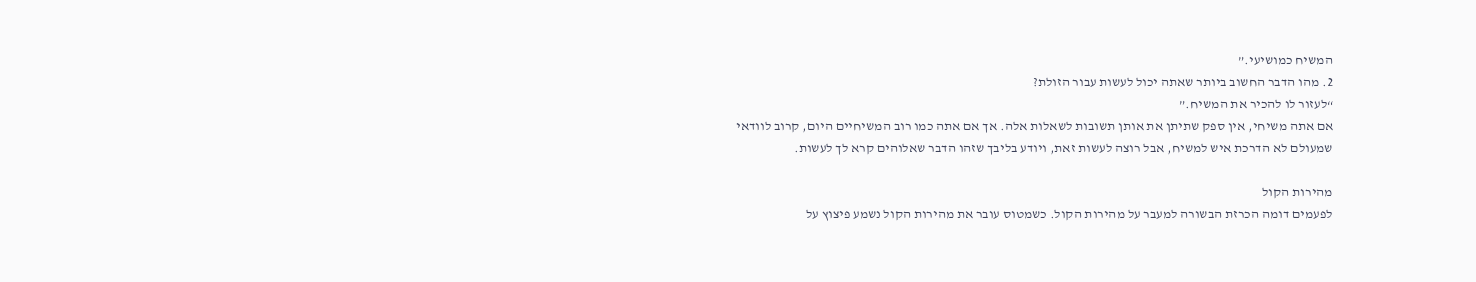המשיח כמושיעי.”
2. מהו הדבר החשוב ביותר שאתה יכול לעשות עבור הזולת?
“לעזור לו להכיר את המשיח.”
אם אתה משיחי, אין ספק שתיתן את אותן תשובות לשאלות אלה. אך אם אתה כמו רוב המשיחיים היום, קרוב לוודאי שמעולם לא הדרכת איש למשיח, אבל רוצה לעשות זאת, ויודע בליבך שזהו הדבר שאלוהים קרא לך לעשות.

מהירות הקול
לפעמים דומה הכרזת הבשורה למעבר על מהירות הקול. כשמטוס עובר את מהירות הקול נשמע פיצוץ על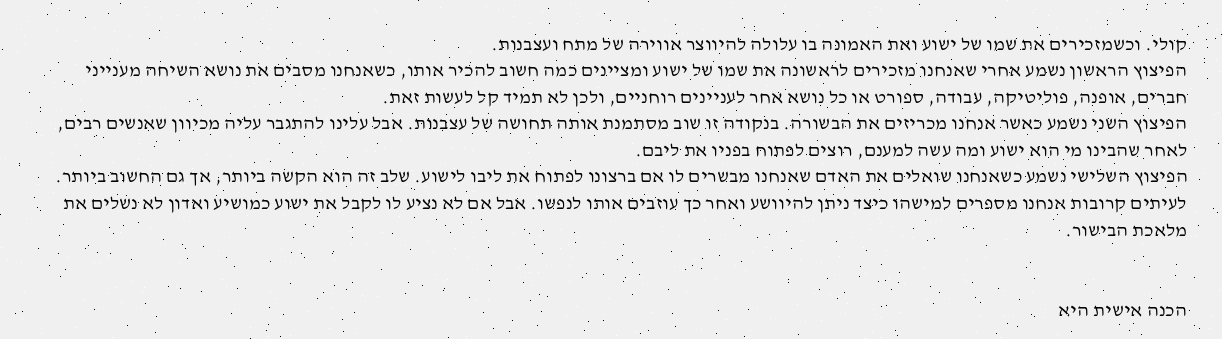קולי. וכשמזכירים את שמו של ישוע ואת האמונה בו עלולה להיווצר אווירה של מתח ועצבנות.
הפיצוץ הראשון נשמע אחרי שאנחנו מזכירים לראשונה את שמו של ישוע ומציינים כמה חשוב להכיר אותו, כשאנחנו מסבים את נושא השיחה מענייני חברים, אופנה, פוליטיקה, עבודה, ספורט או כל נושא אחר לעניינים רוחניים, ולכן לא תמיד קל לעשות זאת.
הפיצוץ השני נשמע כאשר אנחנו מכריזים את הבשורה. בנקודה זו שוב מסתמנת אותה תחושה של עצבנות. אבל עלינו להתגבר עליה מכיוון שאנשים רבים, לאחר שהבינו מי הוא ישוע ומה עשה למענם, רוצים לפתוח בפניו את ליבם.
הפיצוץ השלישי נשמע כשאנחנו שואלים את האדם שאנחנו מבשרים לו אם ברצונו לפתוח את ליבו לישוע. שלב זה הוא הקשה ביותר, אך גם החשוב ביותר. לעיתים קרובות אנחנו מספרים למישהו כיצד ניתן להיוושע ואחר כך עוזבים אותו לנפשו. אבל אם לא נציע לו לקבל את ישוע כמושיע ואדון לא נשלים את מלאכת הבישור.


הכנה אישית היא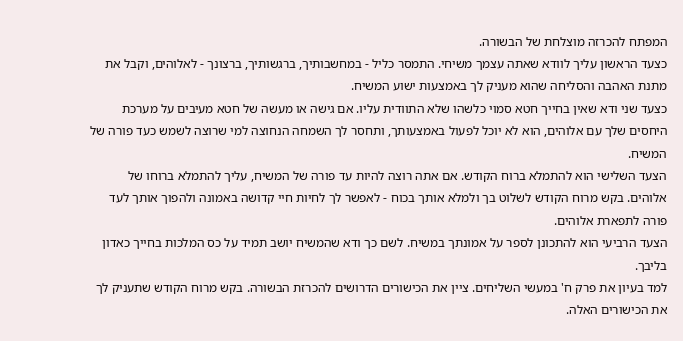המפתח להכרזה מוצלחת של הבשורה.
כצעד הראשון עליך לוודא שאתה עצמך משיחי. התמסר כליל - במחשבותיך, ברגשותיך, ברצונך - לאלוהים, וקבל את מתנת האהבה והסליחה שהוא מעניק לך באמצעות ישוע המשיח.
כצעד שני ודא שאין בחייך חטא סמוי כלשהו שלא התוודית עליו. אם גישה או מעשה של חטא מעיבים על מערכת היחסים שלך עם אלוהים, הוא לא יוכל לפעול באמצעותך, ותחסר לך השמחה הנחוצה למי שרוצה לשמש כעד פורה של המשיח.
הצעד השלישי הוא להתמלא ברוח הקודש. אם אתה רוצה להיות עד פורה של המשיח, עליך להתמלא ברוחו של אלוהים. בקש מרוח הקודש לשלוט בך ולמלא אותך בכוח - לאפשר לך לחיות חיי קדושה באמונה ולהפוך אותך לעד פורה לתפארת אלוהים.
הצעד הרביעי הוא להתכונן לספר על אמונתך במשיח. לשם כך ודא שהמשיח יושב תמיד על כס המלכות בחייך כאדון בליבך.
למד בעיון את פרק ח' במעשי השליחים. ציין את הכישורים הדרושים להכרזת הבשורה. בקש מרוח הקודש שתעניק לך את הכישורים האלה.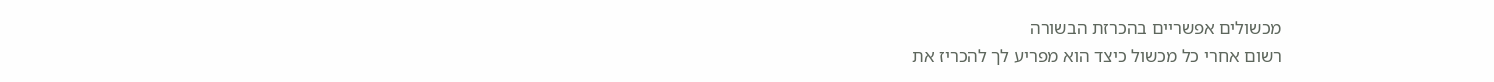מכשולים אפשריים בהכרזת הבשורה
רשום אחרי כל מכשול כיצד הוא מפריע לך להכריז את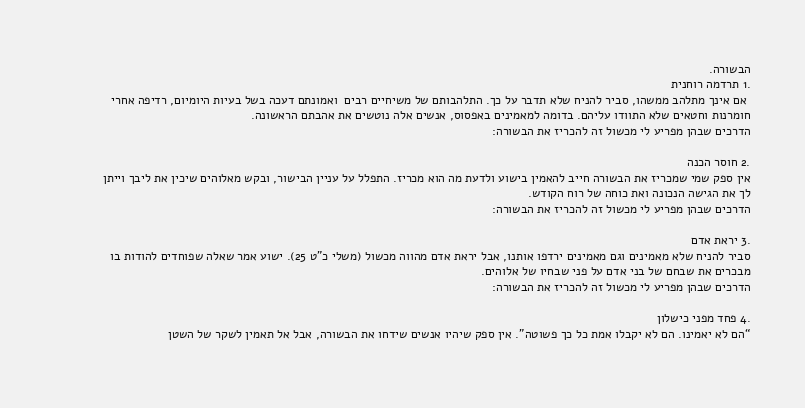הבשורה.
.1 תרדמה רוחנית
 אם אינך מתלהב ממשהו, סביר להניח שלא תדבר על כך. התלהבותם של משיחיים רבים  ואמונתם דעכה בשל בעיות היומיום, רדיפה אחרי חומרנות וחטאים שלא התוודו עליהם. בדומה למאמינים באפסוס, אנשים אלה נוטשים את אהבתם הראשונה.
הדרכים שבהן מפריע לי מכשול זה להכריז את הבשורה:

.2 חוסר הכנה
אין ספק שמי שמכריז את הבשורה חייב להאמין בישוע ולדעת מה הוא מכריז. התפלל על עניין הבישור, ובקש מאלוהים שיכין את ליבך וייתן לך את הגישה הנכונה ואת כוחה של רוח הקודש.
הדרכים שבהן מפריע לי מכשול זה להכריז את הבשורה:

.3 יראת אדם
סביר להניח שלא מאמינים וגם מאמינים ירדפו אותנו, אבל יראת אדם מהווה מכשול (משלי כ"ט 25). ישוע אמר שאלה שפוחדים להודות בו מבכרים את שבחם של בני אדם על פני שבחיו של אלוהים.
הדרכים שבהן מפריע לי מכשול זה להכריז את הבשורה:

.4 פחד מפני כישלון
“הם לא יאמינו. הם לא יקבלו אמת כל כך פשוטה”. אין ספק שיהיו אנשים שידחו את הבשורה, אבל אל תאמין לשקר של השטן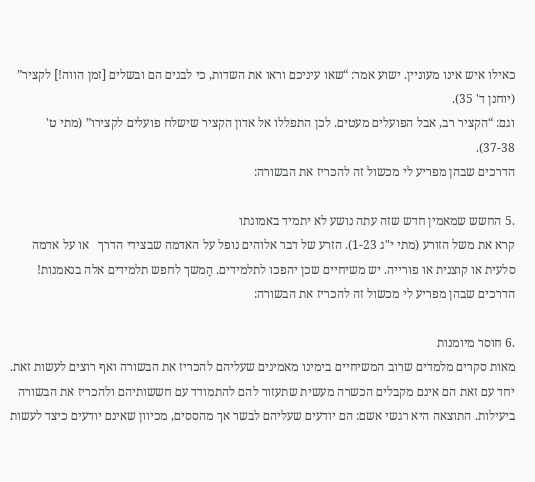כאילו איש אינו מעוניין. ישוע אמר: “שאו עיניכם וראו את השדות, כי לבנים הם ובשלים [זמן הווה!] לקציר” (יוחנן ד' 35).
וגם: “הקציר רב, אבל הפועלים מעטים. לכן התפללו אל אדון הקציר שישלח פועלים לקצירו” (מתי ט' 37-38).
הדרכים שבהן מפריע לי מכשול זה להכריז את הבשורה:

.5 החשש שמאמין חדש שזה עתה נושע לא יתמיד באמונתו
קרא את משל הזורע (מתי י"ג 1-23). הזרע של דבר אלוהים נופל על האדמה שבצידי הדרך   או על אדמה סלעית או קוצנית או פורייה. יש משיחיים שכן יהפכו לתלמידים. הַמשך לחפש תלמידים אלה בנאמנות!
הדרכים שבהן מפריע לי מכשול זה להכריז את הבשורה:

.6 חוסר מיומנות
מאות סקרים מלמדים שרוב המשיחיים בימינו מאמינים שעליהם להכריז את הבשורה ואף רוצים לעשות זאת. יחד עם זאת הם אינם מקבלים הכשרה מעשית שתעזור להם להתמודד עם חששותיהם ולהכריז את הבשורה ביעילות. התוצאה היא רגשי אשם: הם יודעים שעליהם לבשר אך מהססים, מכיוון שאינם יודעים כיצד לעשות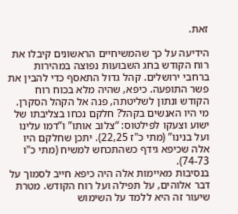זאת.

הידיעה על כך שהמשיחיים הראשונים קיבלו את רוח הקודש בחג השבועות נפוצה במהירות ברחבי ירושלים. קהל גדול התאסף כדי להבין את פשר התופעה. כיפא, שהיה מלא בכוח רוח הקודש ונתון לשליטתה, פנה אל הקהל הסקרן.
מי היו האנשים בקהל? חלקם נכחו בצליבתו של ישוע וצעקו לפילטוס: “צלוב אותו” ו”דמו עלינו ועל בנינו” (מתי כ"ז 22,25). יתכן שחלקם היו אלה שכיפא גידף כשהתכחש למשיח (מתי כ"ו 74-73).
בנסיבות מאיימות אלה היה כיפא חייב לסמוך על דבר אלוהים, על תפילה ועל רוח הקודש. מטרת שיעור זה היא ללמד על השימוש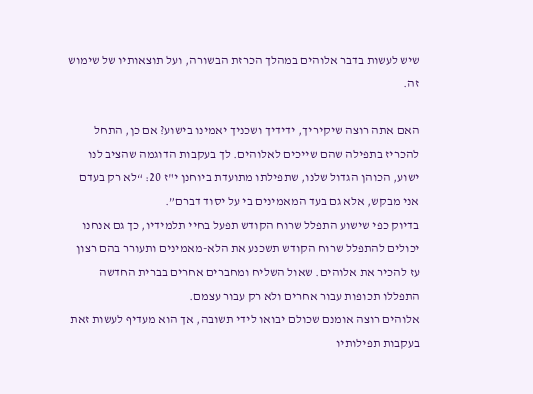שיש לעשות בדבר אלוהים במהלך הכרזת הבשורה, ועל תוצאותיו של שימוש זה.

האם אתה רוצה שיקיריך, ידידיך ושכניך יאמינו בישוע? אם כן, התחל להכריז בתפילה שהם שייכים לאלוהים. לך בעקבות הדוגמה שהציב לנו ישוע, הכוהן הגדול שלנו, שתפילתו מתועדת ביוחנן י"ז 20: “לא רק בעדם אני מבקש, אלא גם בעד המאמינים בי על יסוד דברם”.
בדיוק כפי שישוע התפלל שרוח הקודש תפעל בחיי תלמידיו, כך גם אנחנו יכולים להתפלל שרוח הקודש תשכנע את הלא-מאמינים ותעורר בהם רצון עז להכיר את אלוהים. שאול השליח ומחברים אחרים בברית החדשה התפללו תכופות עבור אחרים ולא רק עבור עצמם.
אלוהים רוצה אומנם שכולם יבואו לידי תשובה, אך הוא מעדיף לעשות זאת בעקבות תפילותיו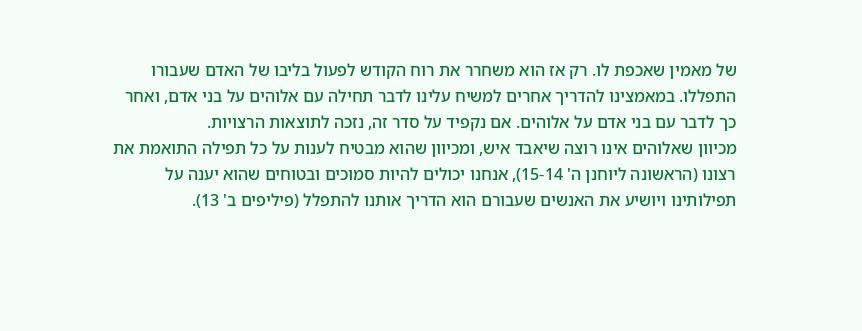של מאמין שאכפת לו. רק אז הוא משחרר את רוח הקודש לפעול בליבו של האדם שעבורו התפללו. במאמצינו להדריך אחרים למשיח עלינו לדבר תחילה עם אלוהים על בני אדם, ואחר כך לדבר עם בני אדם על אלוהים. אם נקפיד על סדר זה, נזכה לתוצאות הרצויות.
מכיוון שאלוהים אינו רוצה שיאבד איש, ומכיוון שהוא מבטיח לענות על כל תפילה התואמת את רצונו (הראשונה ליוחנן ה' 15-14), אנחנו יכולים להיות סמוכים ובטוחים שהוא יענה על תפילותינו ויושיע את האנשים שעבורם הוא הדריך אותנו להתפלל (פיליפים ב' 13).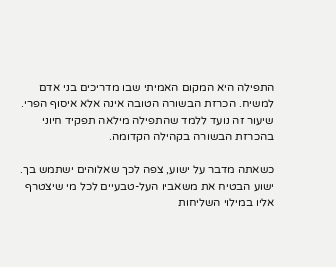התפילה היא המקום האמיתי שבו מדריכים בני אדם למשיח. הכרזת הבשורה הטובה אינה אלא איסוף הפרי.
שיעור זה נועד ללמד שהתפילה מילאה תפקיד חיוני בהכרזת הבשורה בקהילה הקדומה.

כשאתה מדבר על ישוע, צפה לכך שאלוהים ישתמש בך. ישוע הבטיח את משאביו העל-טבעיים לכל מי שיצטרף אליו במילוי השליחות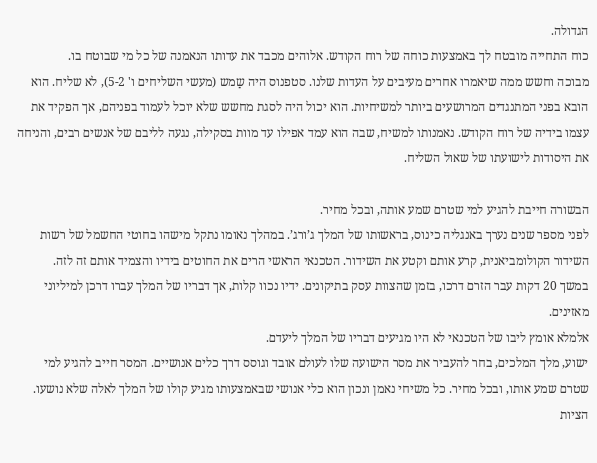הגדולה.
כוח התחייה מובטח לך באמצעות כוחה של רוח הקודש. אלוהים מכבד את עדותו הנאמנה של כל מי שבוטח בו.
מבוכה וחשש ממה שיאמרו אחרים מעיבים על העדות שלנו. סטפנוס היה שַמש (מעשי השליחים ו' 5-2), לא שליח. הוא הובא בפני המתנגדים המרושעים ביותר למשיחיות. הוא יכול היה לסגת מחשש שלא יוכל לעמוד בפניהם, אך הפקיד את עצמו בידיה של רוח הקודש. נאמנותו למשיח, שבה הוא עמד אפילו עד מוות בסקילה, נגעה לליבם של אנשים רבים, והניחה את היסודות לישועתו של שאול השליח.

הבשורה חייבת להגיע למי שטרם שמע אותה, ובכל מחיר.
לפני מספר שנים נערך באנגליה כינוס, בראשותו של המלך ג’ורג’. במהלך נאומו נתקל מישהו בחוטי החשמל של רשות השידור הקולומביאנית, קרע אותם וקטע את השידור. הטכנאי הראשי הרים את החוטים בידיו והצמיד אותם זה לזה.
במשך 20 דקות עבר הזרם דרכו, בזמן שהצוות עסק בתיקונים. ידיו נכוו קלות, אך דבריו של המלך עברו דרכן למיליוני מאזינים.
אלמלא אומץ ליבו של הטכנאי לא היו מגיעים דבריו של המלך ליעדם.
ישוע, מלך המלכים, בחר להעביר את מסר הישועה שלו לעולם אובד וגוסס דרך כלים אנושיים. המסר חייב להגיע למי שטרם שמע אותו, ובכל מחיר. כל משיחי נאמן ונכון הוא כלי אנושי שבאמצעותו מגיע קולו של המלך לאלה שלא נושעו.
הציות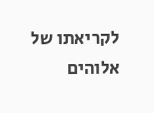לקריאתו של אלוהים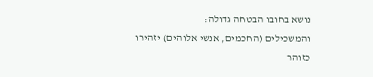נושא בחובו הבטחה גדולה:
והמשכילים (החכמים, אנשי אלוהים) יזהירו כזוהר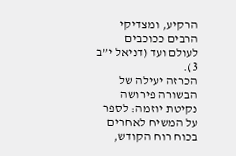הרקיע, ומצדיקי הרבים ככוכבים לעולם ועד (דניאל י”ב 3).
הכרזה יעילה של הבשורה פירושה נקיטת יוזמה: לספר על המשיח לאחרים בכוח רוח הקודש,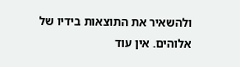ולהשאיר את התוצאות בידיו של אלוהים. אין עוד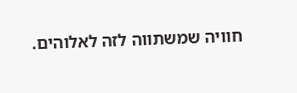חוויה שמשתווה לזה לאלוהים.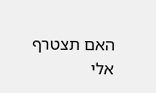האם תצטרף אלי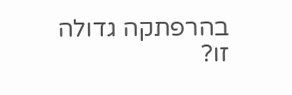בהרפתקה גדולה זו?